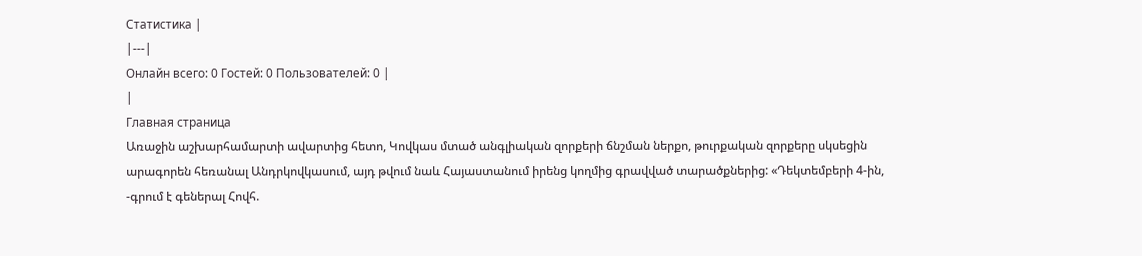Статистика |
|---|
Онлайн всего: 0 Гостей: 0 Пользователей: 0 |
|
Главная страница
Առաջին աշխարհամարտի ավարտից հետո, Կովկաս մտած անգլիական զորքերի ճնշման ներքո, թուրքական զորքերը սկսեցին արագորեն հեռանալ Անդրկովկասում, այդ թվում նաև Հայաստանում իրենց կողմից գրավված տարածքներից: «Դեկտեմբերի 4-ին, -գրում է գեներալ Հովհ.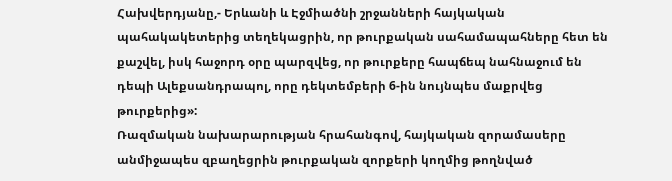Հախվերդյանը,- Երևանի և Էջմիածնի շրջանների հայկական պահակակետերից տեղեկացրին, որ թուրքական սահամապահները հետ են քաշվել, իսկ հաջորդ օրը պարզվեց, որ թուրքերը հապճեպ նահնաջում են դեպի Ալեքսանդրապոլ, որը դեկտեմբերի 6-ին նույնպես մաքրվեց թուրքերից»:
Ռազմական նախարարության հրահանգով, հայկական զորամասերը անմիջապես զբաղեցրին թուրքական զորքերի կողմից թողնված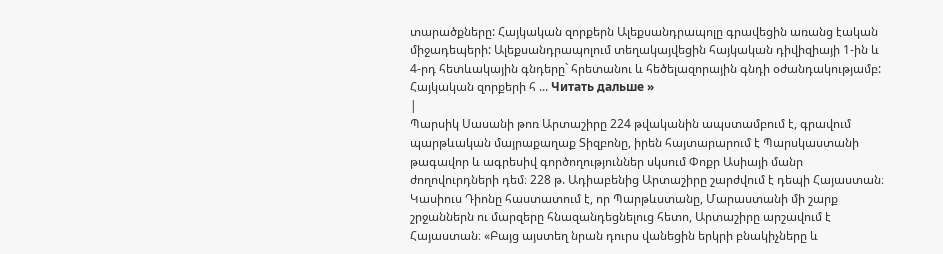տարածքները: Հայկական զորքերն Ալեքսանդրապոլը գրավեցին առանց էական միջադեպերի: Ալեքսանդրապոլում տեղակայվեցին հայկական դիվիզիայի 1-ին և 4-րդ հետևակային գնդերը` հրետանու և հեծելազորային գնդի օժանդակությամբ: Հայկական զորքերի հ ... Читать дальше »
|
Պարսիկ Սասանի թոռ Արտաշիրը 224 թվականին ապստամբում է, գրավում պարթևական մայրաքաղաք Տիզբոնը, իրեն հայտարարում է Պարսկաստանի թագավոր և ագրեսիվ գործողություններ սկսում Փոքր Ասիայի մանր ժողովուրդների դեմ։ 228 թ. Ադիաբենից Արտաշիրը շարժվում է դեպի Հայաստան։ Կասիուս Դիոնը հաստատում է, որ Պարթևստանը, Մարաստանի մի շարք շրջաններն ու մարզերը հնազանդեցնելուց հետո, Արտաշիրը արշավում է Հայաստան։ «Բայց այստեղ նրան դուրս վանեցին երկրի բնակիչները և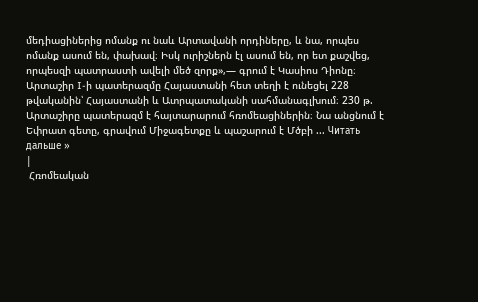մեդիացիներից ոմանք ու նաև Արտավանի որդիները, և նա, որպես ոմանք ասում են, փախավ։ Իսկ ուրիշներն էլ ասում են, որ ետ քաշվեց, որպեսզի պատրաստի ավելի մեծ զորք»,— գրում է Կասիոս Դիոնը։
Արտաշիր I-ի պատերազմը Հայաստանի հետ տեղի է ունեցել 228 թվականին՝ Հայաստանի և Ատրպատականի սահմանագլխում։ 230 թ. Արտաշիրը պատերազմ է հայտարարում հռոմեացիներին։ Նա անցնում է Եփրատ գետը, գրավում Միջագետքը և պաշարում է Մծբի ... Читать дальше »
|
 Հռոմեական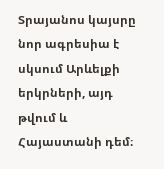Տրայանոս կայսրը նոր ագրեսիա է սկսում Արևելքի երկրների, այդ թվում և Հայաստանի դեմ։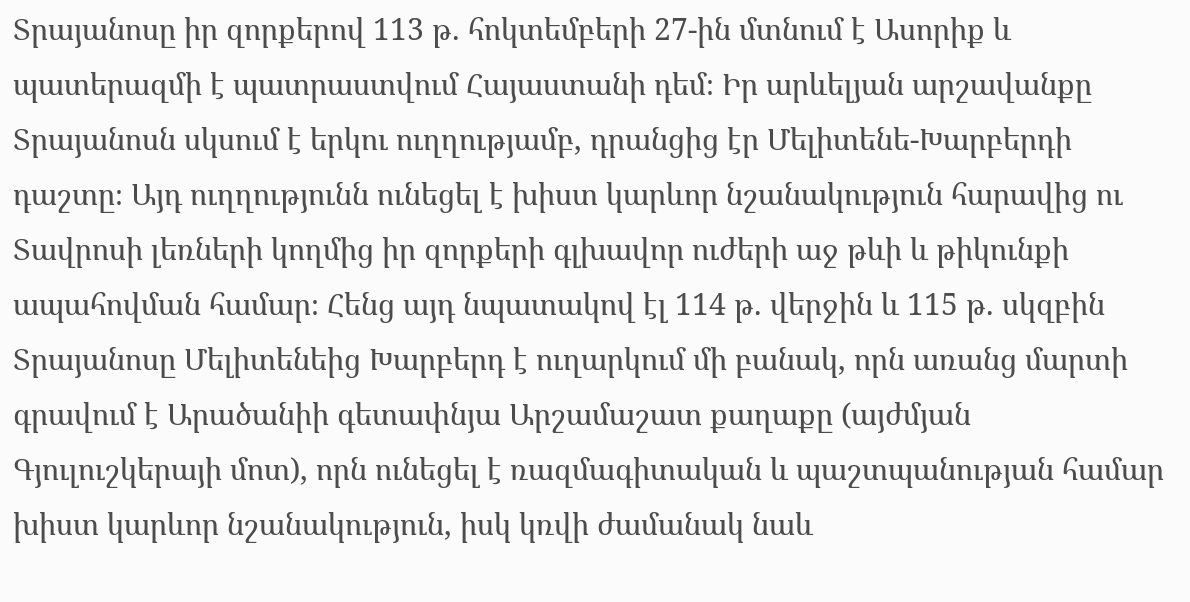Տրայանոսը իր զորքերով 113 թ. հոկտեմբերի 27-ին մտնում է Ասորիք և պատերազմի է պատրաստվում Հայաստանի դեմ։ Իր արևելյան արշավանքը Տրայանոսն սկսում է երկու ուղղությամբ, դրանցից էր Մելիտենե-Խարբերդի դաշտը։ Այդ ուղղությունն ունեցել է խիստ կարևոր նշանակություն հարավից ու Տավրոսի լեռների կողմից իր զորքերի գլխավոր ուժերի աջ թևի և թիկունքի ապահովման համար։ Հենց այդ նպատակով էլ 114 թ. վերջին և 115 թ. սկզբին Տրայանոսը Մելիտենեից Խարբերդ է ուղարկում մի բանակ, որն առանց մարտի գրավում է Արածանիի գետափնյա Արշամաշատ քաղաքը (այժմյան Գյուլուշկերայի մոտ), որն ունեցել է ռազմագիտական և պաշտպանության համար խիստ կարևոր նշանակություն, իսկ կռվի ժամանակ նաև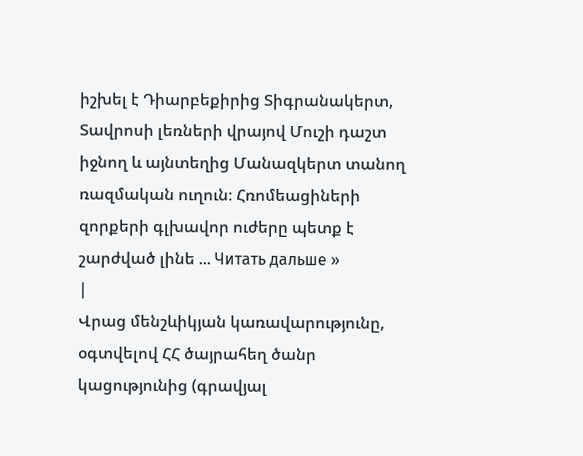իշխել է Դիարբեքիրից Տիգրանակերտ, Տավրոսի լեռների վրայով Մուշի դաշտ իջնող և այնտեղից Մանազկերտ տանող ռազմական ուղուն։ Հռոմեացիների զորքերի գլխավոր ուժերը պետք է շարժված լինե ... Читать дальше »
|
Վրաց մենշևիկյան կառավարությունը, օգտվելով ՀՀ ծայրահեղ ծանր կացությունից (գրավյալ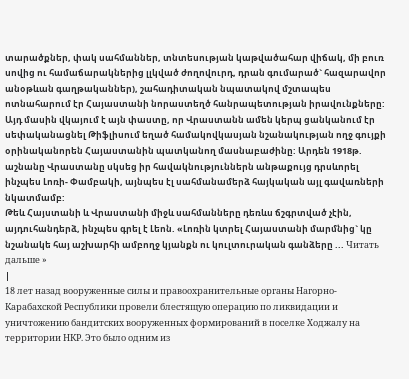տարածքներ, փակ սահմաններ, տնտեսության կաթվածահար վիճակ, մի բուռ սովից ու համաճարակներից լլկված ժողովուրդ, դրան գումարած` հազարավոր անօթևան գաղթականներ), շահադիտական նպատակով մշտապես ոտնահարում էր Հայաստանի նորաստեղծ հանրապետության իրավունքները: Այդ մասին վկայում է այն փաստը, որ Վրաստանն ամեն կերպ ցանկանում էր սեփականացնել Թիֆլիսում եղած համակովկասյան նշանակության ողջ գույքի օրինականորեն Հայաստանին պատկանող մասնաբաժինը: Արդեն 1918թ. աշնանը Վրաստանը սկսեց իր հավակնություններն անթաքույց դրսևորել ինչպես Լոռի- Փամբակի, այնպես էլ սահմանամերձ հայկական այլ գավառների նկատմամբ:
Թեև Հայստանի և Վրաստանի միջև սահմանները դեռևս ճշգրտված չէին, այդուհանդերձ, ինչպես գրել է Լեոն. «Լոռին կտրել Հայաստանի մարմնից` կը նշանակե հայ աշխարհի ամբողջ կյանքն ու կուլտուրական գանձերը ... Читать дальше »
|
18 лет назад вооруженные силы и правоохранительные органы Нагорно-Карабахской Республики провели блестящую операцию по ликвидации и уничтожению бандитских вооруженных формирований в поселке Ходжалу на территории НКР. Это было одним из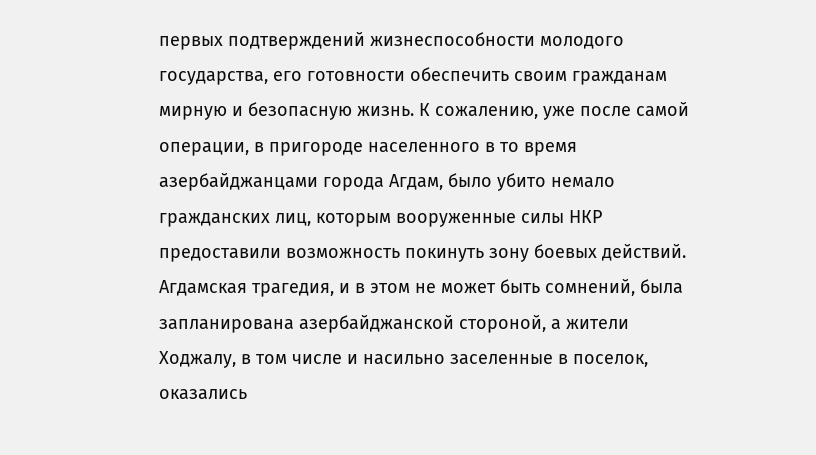первых подтверждений жизнеспособности молодого государства, его готовности обеспечить своим гражданам мирную и безопасную жизнь. К сожалению, уже после самой операции, в пригороде населенного в то время азербайджанцами города Агдам, было убито немало гражданских лиц, которым вооруженные силы НКР предоставили возможность покинуть зону боевых действий.
Агдамская трагедия, и в этом не может быть сомнений, была запланирована азербайджанской стороной, а жители Ходжалу, в том числе и насильно заселенные в поселок, оказались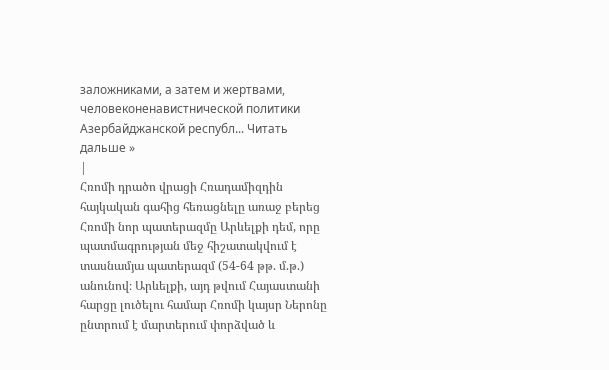заложниками, а затем и жертвами, человеконенавистнической политики Азербайджанской республ... Читать дальше »
|
Հռոմի դրածո վրացի Հռադամիզդին հայկական գահից հեռացնելը առաջ բերեց Հռոմի նոր պատերազմը Արևելքի դեմ, որը պատմագրության մեջ հիշատակվում է տասնամյա պատերազմ (54-64 թթ. մ.թ.) անունով։ Արևելքի, այդ թվում Հայաստանի հարցը լուծելու համար Հռոմի կայսր Ներոնը ընտրում է մարտերում փորձված և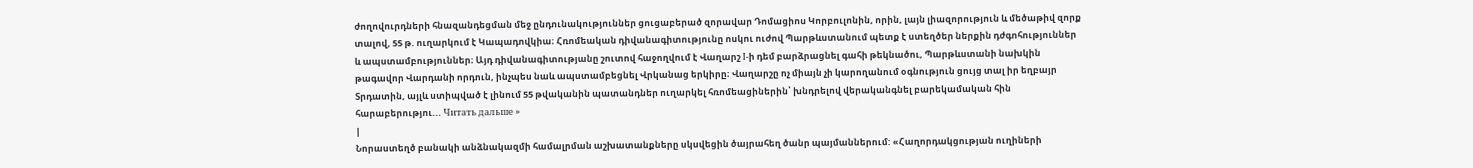ժողովուրդների հնազանդեցման մեջ ընդունակություններ ցուցաբերած զորավար Դոմացիոս Կորբուլոնին, որին, լայն լիազորություն և մեծաթիվ զորք տալով, 55 թ. ուղարկում է Կապադովկիա։ Հռոմեական դիվանագիտությունը ոսկու ուժով Պարթևստանում պետք է ստեղծեր ներքին դժգոհություններ և ապստամբություններ։ Այդ դիվանագիտությանը շուտով հաջողվում է Վաղարշ I-ի դեմ բարձրացնել գահի թեկնածու, Պարթևստանի նախկին թագավոր Վարդանի որդուն, ինչպես նաև ապստամբեցնել Վրկանաց երկիրը։ Վաղարշը ոչ միայն չի կարողանում օգնություն ցույց տալ իր եղբայր Տրդատին, այլև ստիպված է լինում 55 թվականին պատանդներ ուղարկել հռոմեացիներին՝ խնդրելով վերականգնել բարեկամական հին հարաբերությու... Читать дальше »
|
Նորաստեղծ բանակի անձնակազմի համալրման աշխատանքները սկսվեցին ծայրահեղ ծանր պայմաններում: «Հաղորդակցության ուղիների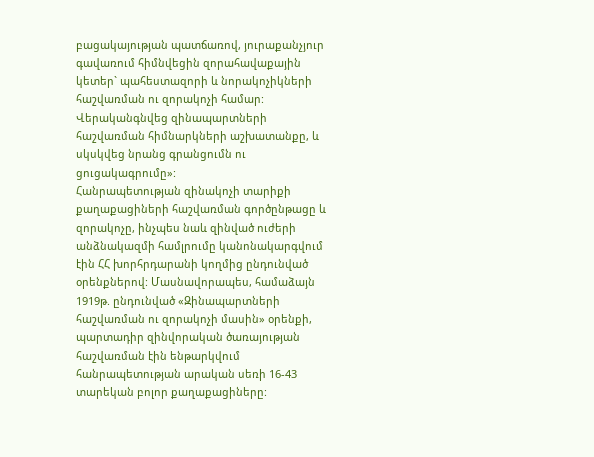բացակայության պատճառով, յուրաքանչյուր գավառում հիմնվեցին զորահավաքային կետեր` պահեստազորի և նորակոչիկների հաշվառման ու զորակոչի համար: Վերականգնվեց զինապարտների հաշվառման հիմնարկների աշխատանքը, և սկսկվեց նրանց գրանցումն ու ցուցակագրումը»:
Հանրապետության զինակոչի տարիքի քաղաքացիների հաշվառման գործընթացը և զորակոչը, ինչպես նաև զինված ուժերի անձնակազմի համլրումը կանոնակարգվում էին ՀՀ խորհրդարանի կողմից ընդունված օրենքներով: Մասնավորապես, համաձայն 1919թ. ընդունված «Զինապարտների հաշվառման ու զորակոչի մասին» օրենքի, պարտադիր զինվորական ծառայության հաշվառման էին ենթարկվում հանրապետության արական սեռի 16-43 տարեկան բոլոր քաղաքացիները: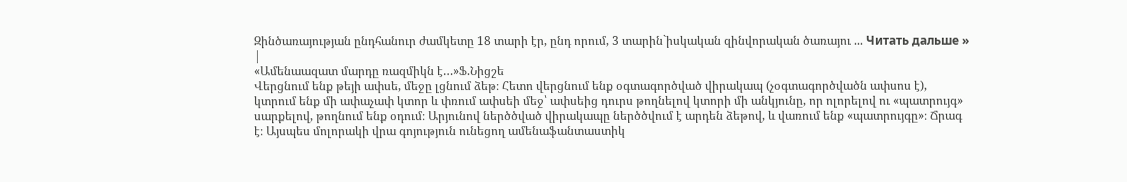Զինծառայության ընդհանուր ժամկետը 18 տարի էր, ընդ որում, 3 տարին`իսկական զինվորական ծառայու ... Читать дальше »
|
«Ամենաազատ մարդը ռազմիկն է…»Ֆ.Նիցշե
Վերցնում ենք թեյի ափսե, մեջը լցնում ձեթ։ Հետո վերցնում ենք օգտագործված վիրակապ (չօգտագործվածն ափսոս է), կտրում ենք մի ափաչափ կտոր և փռում ափսեի մեջ՝ ափսեից դուրս թողնելով կտորի մի անկյունը, որ ոլորելով ու «պատրույգ» սարքելով, թողնում ենք օդում։ Արյունով ներծծված վիրակապը ներծծվում է արդեն ձեթով, և վառում ենք «պատրույգը»։ Ճրագ է։ Այսպես մոլորակի վրա գոյություն ունեցող ամենաֆանտաստիկ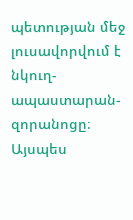պետության մեջ լուսավորվում է նկուղ-ապաստարան-զորանոցը։ Այսպես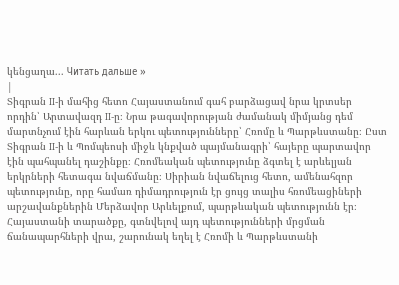կենցաղա... Читать дальше »
|
Տիգրան II-ի մահից հետո Հայաստանում գահ բարձացավ նրա կրտսեր որդին՝ Արտավազդ II-ը։ Նրա թագավորության ժամանակ միմյանց դեմ մարտնչում էին հարևան երկու պետությունները՝ Հռոմը և Պարթևստանը։ Ըստ Տիգրան II-ի և Պոմպեոսի միջև կնքված պայմանագրի՝ հայերը պարտավոր էին պահպանել դաշինքը։ Հռոմեական պետությունը ձգտել է արևելյան երկրների հետագա նվաճմանը։ Սիրիան նվաճելուց հետո, ամենահզոր պետությունը, որը համառ դիմադրություն էր ցույց տալիս հռոմեացիների արշավանքներին Մերձավոր Արևելքում, պարթևական պետությունն էր։ Հայաստանի տարածքը, գտնվելով այդ պետությունների մրցման ճանապարհների վրա, շարունակ եղել է Հռոմի և Պարթևստանի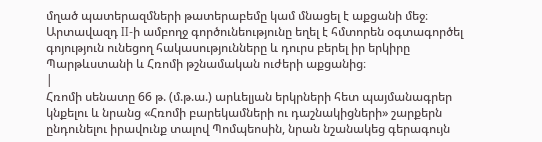մղած պատերազմների թատերաբեմը կամ մնացել է աքցանի մեջ։ Արտավազդ II-ի ամբողջ գործունեությունը եղել է հմտորեն օգտագործել գոյություն ունեցող հակասությունները և դուրս բերել իր երկիրը Պարթևստանի և Հռոմի թշնամական ուժերի աքցանից։
|
Հռոմի սենատը 66 թ. (մ.թ.ա.) արևելյան երկրների հետ պայմանագրեր կնքելու և նրանց «Հռոմի բարեկամների ու դաշնակիցների» շարքերն ընդունելու իրավունք տալով Պոմպեոսին, նրան նշանակեց գերագույն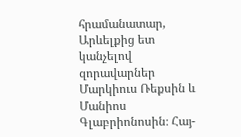հրամանատար, Արևելքից ետ կանչելով զորավարներ Մարկիուս Ռեքսին և Մանիոս Գլաբրիոնոսին։ Հայ-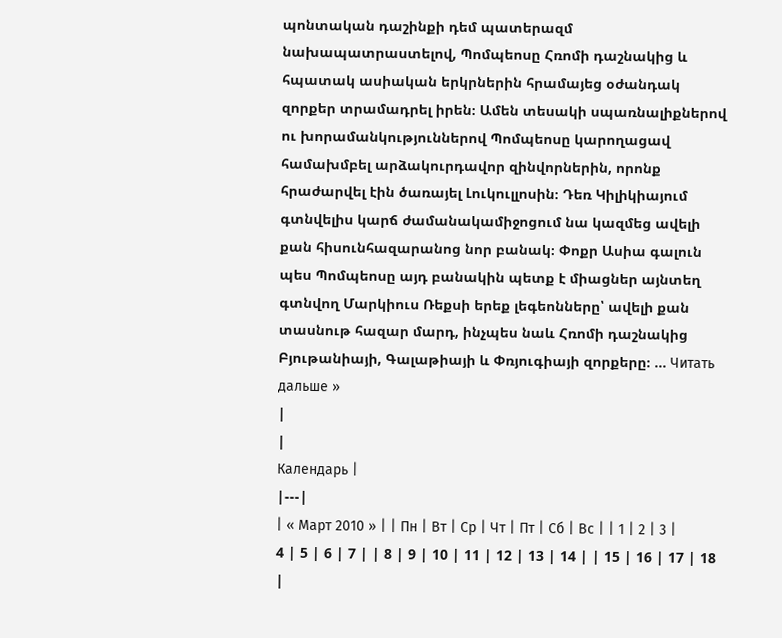պոնտական դաշինքի դեմ պատերազմ նախապատրաստելով, Պոմպեոսը Հռոմի դաշնակից և հպատակ ասիական երկրներին հրամայեց օժանդակ զորքեր տրամադրել իրեն։ Ամեն տեսակի սպառնալիքներով ու խորամանկություններով Պոմպեոսը կարողացավ համախմբել արձակուրդավոր զինվորներին, որոնք հրաժարվել էին ծառայել Լուկուլլոսին։ Դեռ Կիլիկիայում գտնվելիս կարճ ժամանակամիջոցում նա կազմեց ավելի քան հիսունհազարանոց նոր բանակ։ Փոքր Ասիա գալուն պես Պոմպեոսը այդ բանակին պետք է միացներ այնտեղ գտնվող Մարկիուս Ռեքսի երեք լեգեոնները՝ ավելի քան տասնութ հազար մարդ, ինչպես նաև Հռոմի դաշնակից Բյութանիայի, Գալաթիայի և Փռյուգիայի զորքերը։ ... Читать дальше »
|
|
Календарь |
|---|
| « Март 2010 » | | Пн | Вт | Ср | Чт | Пт | Сб | Вс | | 1 | 2 | 3 | 4 | 5 | 6 | 7 | | 8 | 9 | 10 | 11 | 12 | 13 | 14 | | 15 | 16 | 17 | 18 |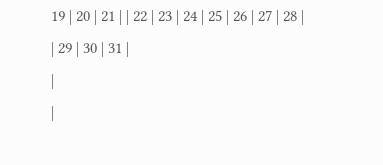19 | 20 | 21 | | 22 | 23 | 24 | 25 | 26 | 27 | 28 | | 29 | 30 | 31 |
|
|